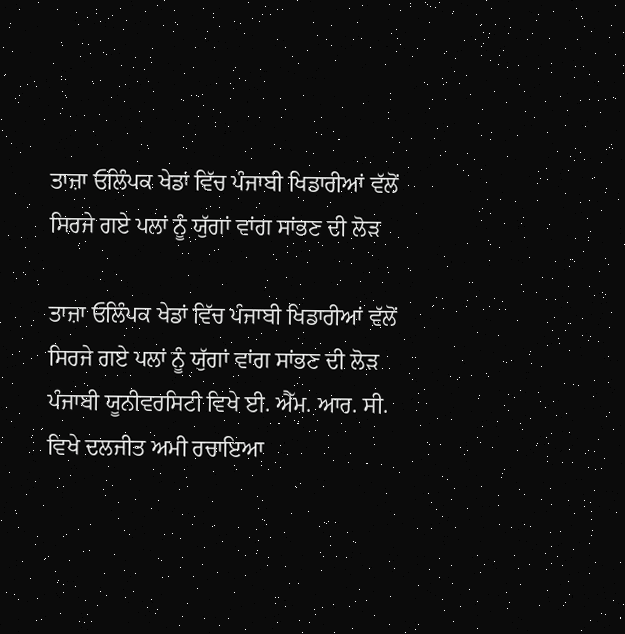ਤਾਜ਼ਾ ਓਲਿੰਪਕ ਖੇਡਾਂ ਵਿੱਚ ਪੰਜਾਬੀ ਖਿਡਾਰੀਆਂ ਵੱਲੋਂ ਸਿਰਜੇ ਗਏ ਪਲਾਂ ਨੂੰ ਯੁੱਗਾਂ ਵਾਂਗ ਸਾਂਭਣ ਦੀ ਲੋੜ

ਤਾਜ਼ਾ ਓਲਿੰਪਕ ਖੇਡਾਂ ਵਿੱਚ ਪੰਜਾਬੀ ਖਿਡਾਰੀਆਂ ਵੱਲੋਂ ਸਿਰਜੇ ਗਏ ਪਲਾਂ ਨੂੰ ਯੁੱਗਾਂ ਵਾਂਗ ਸਾਂਭਣ ਦੀ ਲੋੜ
ਪੰਜਾਬੀ ਯੂਨੀਵਰਸਿਟੀ ਵਿਖੇ ਈ. ਐੱਮ. ਆਰ. ਸੀ. ਵਿਖੇ ਦਲਜੀਤ ਅਮੀ ਰਚਾਇਆ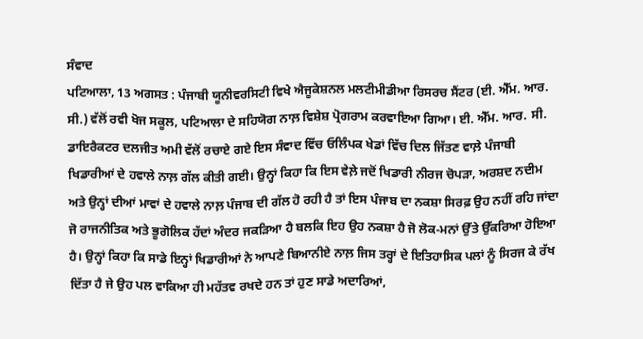ਸੰਵਾਦ
ਪਟਿਆਲਾ, 13 ਅਗਸਤ : ਪੰਜਾਬੀ ਯੂਨੀਵਰਸਿਟੀ ਵਿਖੇ ਐਜੂਕੇਸ਼ਨਲ ਮਲਟੀਮੀਡੀਆ ਰਿਸਰਚ ਸੈਂਟਰ (ਈ. ਐੱਮ. ਆਰ. ਸੀ.) ਵੱਲੋਂ ਰਵੀ ਖੋਜ ਸਕੂਲ, ਪਟਿਆਲਾ ਦੇ ਸਹਿਯੋਗ ਨਾਲ਼ ਵਿਸ਼ੇਸ਼ ਪ੍ਰੋਗਰਾਮ ਕਰਵਾਇਆ ਗਿਆ। ਈ. ਐੱਮ. ਆਰ. ਸੀ. ਡਾਇਰੈਕਟਰ ਦਲਜੀਤ ਅਮੀ ਵੱਲੋਂ ਰਚਾਏ ਗਏ ਇਸ ਸੰਵਾਦ ਵਿੱਚ ਓਲਿੰਪਕ ਖੇਡਾਂ ਵਿੱਚ ਦਿਲ ਜਿੱਤਣ ਵਾਲ਼ੇ ਪੰਜਾਬੀ ਖਿਡਾਰੀਆਂ ਦੇ ਹਵਾਲੇ ਨਾਲ਼ ਗੱਲ ਕੀਤੀ ਗਈ। ਉਨ੍ਹਾਂ ਕਿਹਾ ਕਿ ਇਸ ਵੇਲ਼ੇ ਜਦੋਂ ਖਿਡਾਰੀ ਨੀਰਜ ਚੋਪੜਾ, ਅਰਸ਼ਦ ਨਦੀਮ ਅਤੇ ਉਨ੍ਹਾਂ ਦੀਆਂ ਮਾਵਾਂ ਦੇ ਹਵਾਲੇ ਨਾਲ਼ ਪੰਜਾਬ ਦੀ ਗੱਲ ਹੋ ਰਹੀ ਹੈ ਤਾਂ ਇਸ ਪੰਜਾਬ ਦਾ ਨਕਸ਼ਾ ਸਿਰਫ਼ ਉਹ ਨਹੀਂ ਰਹਿ ਜਾਂਦਾ ਜੋ ਰਾਜਨੀਤਿਕ ਅਤੇ ਭੂਗੋਲਿਕ ਹੱਦਾਂ ਅੰਦਰ ਜਕੜਿਆ ਹੈ ਬਲਕਿ ਇਹ ਉਹ ਨਕਸ਼ਾ ਹੈ ਜੋ ਲੋਕ-ਮਨਾਂ ਉੱਤੇ ਉੱਕਰਿਆ ਹੋਇਆ ਹੈ। ਉਨ੍ਹਾਂ ਕਿਹਾ ਕਿ ਸਾਡੇ ਇਨ੍ਹਾਂ ਖਿਡਾਰੀਆਂ ਨੇ ਆਪਣੇ ਬਿਆਨੀਏ ਨਾਲ਼ ਜਿਸ ਤਰ੍ਹਾਂ ਦੇ ਇਤਿਹਾਸਿਕ ਪਲਾਂ ਨੂੰ ਸਿਰਜ ਕੇ ਰੱਖ ਦਿੱਤਾ ਹੈ ਜੇ ਉਹ ਪਲ ਵਾਕਿਆ ਹੀ ਮਹੱਤਵ ਰਖਦੇ ਹਨ ਤਾਂ ਹੁਣ ਸਾਡੇ ਅਦਾਰਿਆਂ,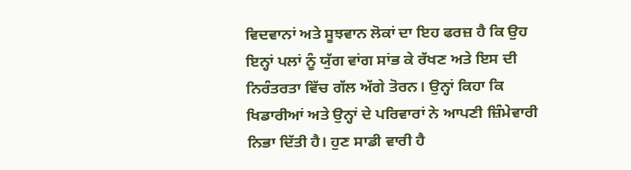ਵਿਦਵਾਨਾਂ ਅਤੇ ਸੂਝਵਾਨ ਲੋਕਾਂ ਦਾ ਇਹ ਫਰਜ਼ ਹੈ ਕਿ ਉਹ ਇਨ੍ਹਾਂ ਪਲਾਂ ਨੂੰ ਯੁੱਗ ਵਾਂਗ ਸਾਂਭ ਕੇ ਰੱਖਣ ਅਤੇ ਇਸ ਦੀ ਨਿਰੰਤਰਤਾ ਵਿੱਚ ਗੱਲ ਅੱਗੇ ਤੋਰਨ। ਉਨ੍ਹਾਂ ਕਿਹਾ ਕਿ ਖਿਡਾਰੀਆਂ ਅਤੇ ਉਨ੍ਹਾਂ ਦੇ ਪਰਿਵਾਰਾਂ ਨੇ ਆਪਣੀ ਜ਼ਿੰਮੇਵਾਰੀ ਨਿਭਾ ਦਿੱਤੀ ਹੈ। ਹੁਣ ਸਾਡੀ ਵਾਰੀ ਹੈ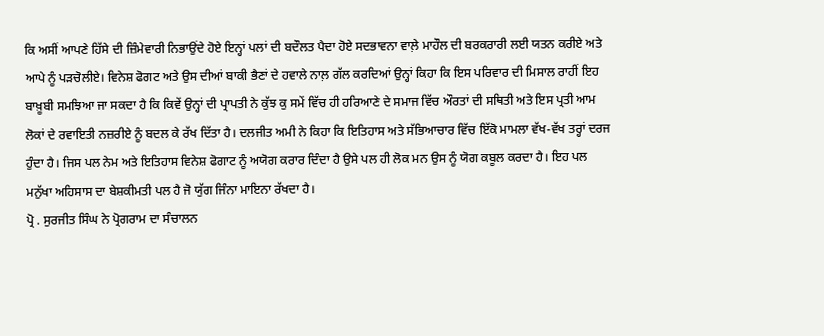ਕਿ ਅਸੀਂ ਆਪਣੇ ਹਿੱਸੇ ਦੀ ਜ਼ਿੰਮੇਵਾਰੀ ਨਿਭਾਉਂਦੇ ਹੋਏ ਇਨ੍ਹਾਂ ਪਲਾਂ ਦੀ ਬਦੌਲਤ ਪੈਦਾ ਹੋਏ ਸਦਭਾਵਨਾ ਵਾਲ਼ੇ ਮਾਹੌਲ ਦੀ ਬਰਕਰਾਰੀ ਲਈ ਯਤਨ ਕਰੀਏ ਅਤੇ ਆਪੇ ਨੂੰ ਪੜਚੋਲੀਏ। ਵਿਨੇਸ਼ ਫੋਗਟ ਅਤੇ ਉਸ ਦੀਆਂ ਬਾਕੀ ਭੈਣਾਂ ਦੇ ਹਵਾਲੇ ਨਾਲ਼ ਗੱਲ ਕਰਦਿਆਂ ਉਨ੍ਹਾਂ ਕਿਹਾ ਕਿ ਇਸ ਪਰਿਵਾਰ ਦੀ ਮਿਸਾਲ ਰਾਹੀਂ ਇਹ ਬਾਖ਼ੂਬੀ ਸਮਝਿਆ ਜਾ ਸਕਦਾ ਹੈ ਕਿ ਕਿਵੇਂ ਉਨ੍ਹਾਂ ਦੀ ਪ੍ਰਾਪਤੀ ਨੇ ਕੁੱਝ ਕੁ ਸਮੇਂ ਵਿੱਚ ਹੀ ਹਰਿਆਣੇ ਦੇ ਸਮਾਜ ਵਿੱਚ ਔਰਤਾਂ ਦੀ ਸਥਿਤੀ ਅਤੇ ਇਸ ਪ੍ਰਤੀ ਆਮ ਲੋਕਾਂ ਦੇ ਰਵਾਇਤੀ ਨਜ਼ਰੀਏ ਨੂੰ ਬਦਲ ਕੇ ਰੱਖ ਦਿੱਤਾ ਹੈ। ਦਲਜੀਤ ਅਮੀ ਨੇ ਕਿਹਾ ਕਿ ਇਤਿਹਾਸ ਅਤੇ ਸੱਭਿਆਚਾਰ ਵਿੱਚ ਇੱਕੋ ਮਾਮਲਾ ਵੱਖ-ਵੱਖ ਤਰ੍ਹਾਂ ਦਰਜ ਹੁੰਦਾ ਹੈ। ਜਿਸ ਪਲ ਨੇਮ ਅਤੇ ਇਤਿਹਾਸ ਵਿਨੇਸ਼ ਫੋਗਾਟ ਨੂੰ ਅਯੋਗ ਕਰਾਰ ਦਿੰਦਾ ਹੈ ਉਸੇ ਪਲ ਹੀ ਲੋਕ ਮਨ ਉਸ ਨੂੰ ਯੋਗ ਕਬੂਲ ਕਰਦਾ ਹੈ। ਇਹ ਪਲ ਮਨੁੱਖਾ ਅਹਿਸਾਸ ਦਾ ਬੇਸ਼ਕੀਮਤੀ ਪਲ ਹੈ ਜੋ ਯੁੱਗ ਜਿੰਨਾ ਮਾਇਨਾ ਰੱਖਦਾ ਹੈ।
ਪ੍ਰੋ . ਸੁਰਜੀਤ ਸਿੰਘ ਨੇ ਪ੍ਰੋਗਰਾਮ ਦਾ ਸੰਚਾਲਨ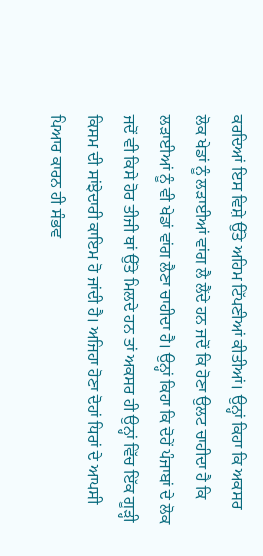ਕਰਦਿਆਂ ਇਸ ਵਿਸ਼ੇ ਉੱਤੇ ਅਹਿਮ ਟਿੱਪਣੀਆਂ ਕੀਤੀਆਂ। ਉਨ੍ਹਾਂ ਕਿਹਾ ਕਿ ਅਕਸਰ ਲੋਕ ਖੇਡਾਂ ਨੂੰ ਲੜਾਈਆਂ ਵਾਂਗ ਲੈ ਲੈਂਦੇ ਹਨ ਜਦੋਂ ਕਿ ਹੋਣਾ ਉਲਟ ਚਾਹੀਦਾ ਹੈ ਕਿ ਲੜਾਈਆਂ ਨੂੰ ਵੀ ਖੇਡਾਂ ਵਾਂਗ ਲੈਣਾ ਚਾਹੀਦਾ ਹੈ। ਉਨ੍ਹਾਂ ਕਿਹਾ ਕਿ ਦੋਹੇਂ ਪੰਜਾਬਾਂ ਦੇ ਲੋਕ ਜਦੋਂ ਵੀ ਕਿਸੇ ਹੋਰ ਤੀਜੀ ਥਾਂ ਉੱਤੇ ਮਿਲਦੇ ਹਨ ਤਾਂ ਅਕਸਰ ਹੀ ਉਨ੍ਹਾਂ ਵਿੱਚ ਇੱਕ ਗੂੜ੍ਹੀ ਕਿਸਮ ਦੀ ਸਾਂਝੇਦਾਰੀ ਕਾਇਮ ਹੋ ਜਾਂਦੀ ਹੈ। ਅਜਿਹਾ ਹੋਣਾ ਦੋਹਾਂ ਧਿਰਾਂ ਦੇ ਆਪਸੀ ਪਿਆਰ ਕਾਰਨ ਹੀ ਸੰਭਵ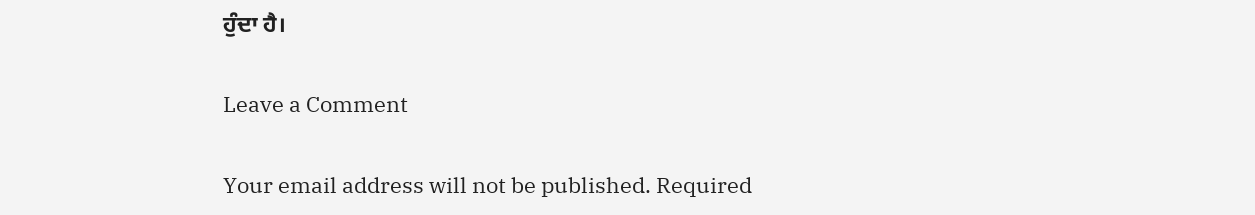ਹੁੰਦਾ ਹੈ।

Leave a Comment

Your email address will not be published. Required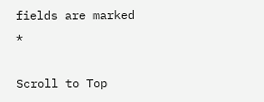fields are marked *

Scroll to Top